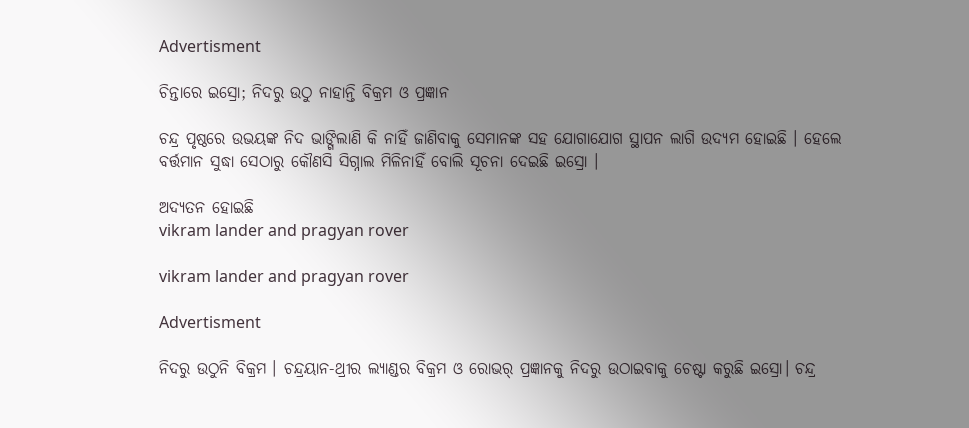Advertisment

ଚିନ୍ତାରେ ଇସ୍ରୋ; ନିଦରୁ ଉଠୁ ନାହାନ୍ତି ବିକ୍ରମ ଓ ପ୍ରଜ୍ଞାନ

ଚନ୍ଦ୍ର ପୃଷ୍ଠରେ ଉଭୟଙ୍କ ନିଦ ଭାଙ୍ଗିଲାଣି କି ନାହିଁ ଜାଣିବାକୁ ସେମାନଙ୍କ ସହ ଯୋଗାଯୋଗ ସ୍ଥାପନ ଲାଗି ଉଦ୍ୟମ ହୋଇଛି । ହେଲେ ବର୍ତ୍ତମାନ ସୁଦ୍ଧା ସେଠାରୁ କୌଣସି ସିଗ୍ନାଲ ମିଳିନାହିଁ ବୋଲି ସୂଚନା ଦେଇଛି ଇସ୍ରୋ ।

ଅଦ୍ୟତନ ହୋଇଛି
vikram lander and pragyan rover

vikram lander and pragyan rover

Advertisment

ନିଦରୁ ଉଠୁନି ବିକ୍ରମ । ଚନ୍ଦ୍ରୟାନ-ଥ୍ରୀର ଲ୍ୟାଣ୍ଡର ବିକ୍ରମ ଓ ରୋଭର୍ ପ୍ରଜ୍ଞାନକୁ ନିଦରୁ ଉଠାଇବାକୁ ଚେଷ୍ଟା କରୁଛି ଇସ୍ରୋ। ଚନ୍ଦ୍ର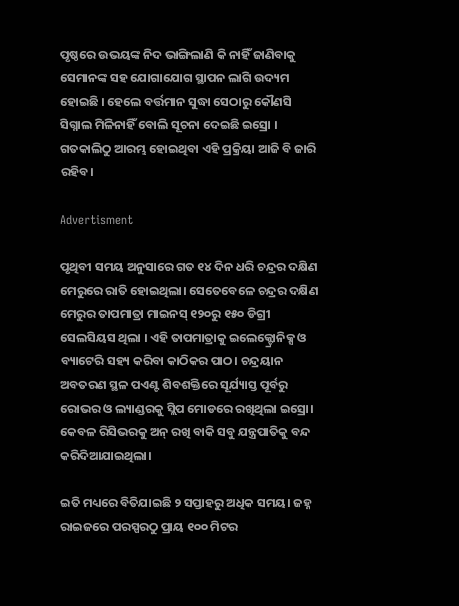ପୃଷ୍ଠରେ ଉଭୟଙ୍କ ନିଦ ଭାଙ୍ଗିଲାଣି କି ନାହିଁ ଜାଣିବାକୁ ସେମାନଙ୍କ ସହ ଯୋଗାଯୋଗ ସ୍ଥାପନ ଲାଗି ଉଦ୍ୟମ ହୋଇଛି । ହେଲେ ବର୍ତ୍ତମାନ ସୁଦ୍ଧା ସେଠାରୁ କୌଣସି ସିଗ୍ନାଲ ମିଳିନାହିଁ ବୋଲି ସୂଚନା ଦେଇଛି ଇସ୍ରୋ । ଗତକାଲିଠୁ ଆରମ୍ଭ ହୋଇଥିବା ଏହି ପ୍ରକ୍ରିୟା ଆଜି ବି ଜାରି ରହିବ।

Advertisment

ପୃଥିବୀ ସମୟ ଅନୁସାରେ ଗତ ୧୪ ଦିନ ଧରି ଚନ୍ଦ୍ରର ଦକ୍ଷିଣ ମେରୁରେ ରାତି ହୋଇଥିଲା। ସେତେବେଳେ ଚନ୍ଦ୍ରର ଦକ୍ଷିଣ ମେରୁର ତାପମାତ୍ରା ମାଇନସ୍ ୧୨୦ରୁ ୧୫୦ ଡିଗ୍ରୀ ସେଲସିୟସ ଥିଲା । ଏହି ତାପମାତ୍ରାକୁ ଇଲେକ୍ଟ୍ରୋନିକ୍ସ ଓ ବ୍ୟାଟେରି ସହ୍ୟ କରିବା କାଠିକର ପାଠ। ଚନ୍ଦ୍ରୟାନ ଅବତରଣ ସ୍ଥଳ ପଏଣ୍ଟ ଶିବଶକ୍ତିରେ ସୂର୍ଯ୍ୟାସ୍ତ ପୂର୍ବରୁ ରୋଭର ଓ ଲ୍ୟାଣ୍ଡରକୁ ସ୍ଲିପ ମୋଡରେ ରଖିଥିଲା ଇସ୍ରୋ। କେବଳ ରିସିଭରକୁ ଅନ୍ ରଖି ବାକି ସବୁ ଯନ୍ତ୍ରପାତିକୁ ବନ୍ଦ କରିଦିଆଯାଇଥିଲା।

ଇତି ମଧ୍ୟରେ ବିତିଯାଇଛି ୨ ସପ୍ତାହରୁ ଅଧିକ ସମୟ। ଜହ୍ନ ରାଇଜରେ ପରସ୍ପରଠୁ ପ୍ରାୟ ୧୦୦ ମିଟର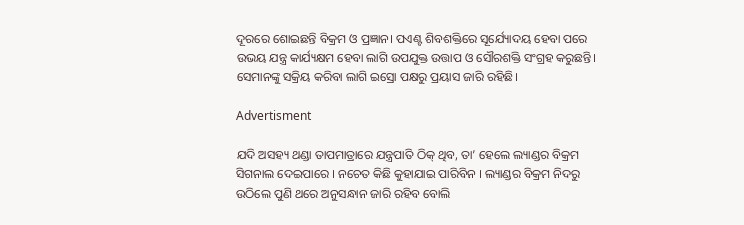ଦୂରରେ ଶୋଇଛନ୍ତି ବିକ୍ରମ ଓ ପ୍ରଜ୍ଞାନ। ପଏଣ୍ଟ ଶିବଶକ୍ତିରେ ସୂର୍ଯ୍ୟୋଦୟ ହେବା ପରେ ଉଭୟ ଯନ୍ତ୍ର କାର୍ଯ୍ୟକ୍ଷମ ହେବା ଲାଗି ଉପଯୁକ୍ତ ଉତ୍ତାପ ଓ ସୌରଶକ୍ତି ସଂଗ୍ରହ କରୁଛନ୍ତି। ସେମାନଙ୍କୁ ସକ୍ରିୟ କରିବା ଲାଗି ଇସ୍ରୋ ପକ୍ଷରୁ ପ୍ରୟାସ ଜାରି ରହିଛି।

Advertisment

ଯଦି ଅସହ୍ୟ ଥଣ୍ଡା ତାପମାତ୍ରାରେ ଯନ୍ତ୍ରପାତି ଠିକ୍‌ ଥିବ, ତା’ ହେଲେ ଲ୍ୟାଣ୍ଡର ବିକ୍ରମ ସିଗନାଲ ଦେଇପାରେ । ନଚେତ କିଛି କୁହାଯାଇ ପାରିବିନ । ଲ୍ୟାଣ୍ଡର ବିକ୍ରମ ନିଦରୁ ଉଠିଲେ ପୁଣି ଥରେ ଅନୁସନ୍ଧାନ ଜାରି ରହିବ ବୋଲି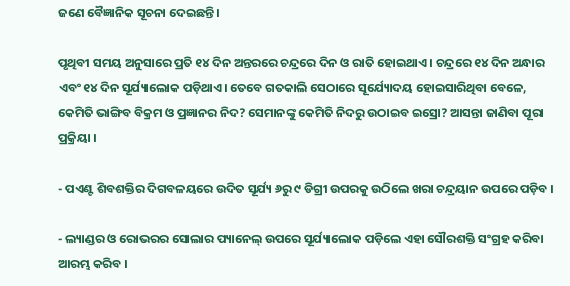ଜଣେ ବୈଜ୍ଞାନିକ ସୂଚନା ଦେଇଛନ୍ତି।

ପୃଥିବୀ ସମୟ ଅନୁସାରେ ପ୍ରତି ୧୪ ଦିନ ଅନ୍ତରରେ ଚନ୍ଦ୍ରରେ ଦିନ ଓ ରାତି ହୋଇଥାଏ । ଚନ୍ଦ୍ରରେ ୧୪ ଦିନ ଅନ୍ଧାର ଏବଂ ୧୪ ଦିନ ସୂର୍ଯ୍ୟାଲୋକ ପଡ଼ିଥାଏ। ତେବେ ଗତକାଲି ସେଠାରେ ସୂର୍ଯ୍ୟୋଦୟ ହୋଇସାରିଥିବା ବେଳେ, କେମିତି ଭାଙ୍ଗିବ ବିକ୍ରମ ଓ ପ୍ରଜ୍ଞାନର ନିଦ? ସେମାନଙ୍କୁ କେମିତି ନିଦରୁ ଉଠାଇବ ଇସ୍ରୋ? ଆସନ୍ତା ଜାଣିବା ପୂରା ପ୍ରକ୍ରିୟା ।

- ପଏଣ୍ଟ ଶିବଶକ୍ତିର ଦିଗବଳୟରେ ଉଦିତ ସୂର୍ଯ୍ୟ ୬ରୁ ୯ ଡିଗ୍ରୀ ଉପରକୁ ଉଠିଲେ ଖରା ଚନ୍ଦ୍ରୟାନ ଉପରେ ପଡ଼ିବ ।

- ଲ୍ୟାଣ୍ଡର ଓ ରୋଭରର ସୋଲାର ପ୍ୟାନେଲ୍ ଉପରେ ସୂର୍ଯ୍ୟାଲୋକ ପଡ଼ିଲେ ଏହା ସୌରଶକ୍ତି ସଂଗ୍ରହ କରିବା ଆରମ୍ଭ କରିବ ।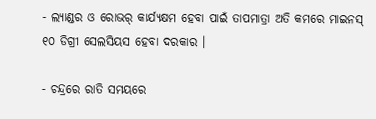- ଲ୍ୟାଣ୍ଡର ଓ ରୋଭର୍ କାର୍ଯ୍ୟକ୍ଷମ ହେବା ପାଇଁ ତାପମାତ୍ରା ଅତି କମରେ ମାଇନସ୍ ୧୦ ଡିଗ୍ରୀ ସେଲସିୟସ ହେବା ଦରକାର ।

- ଚନ୍ଦ୍ରରେ ରାତି ସମୟରେ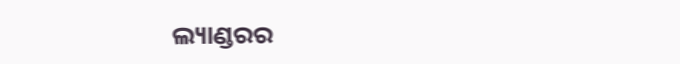ଲ୍ୟାଣ୍ଡରର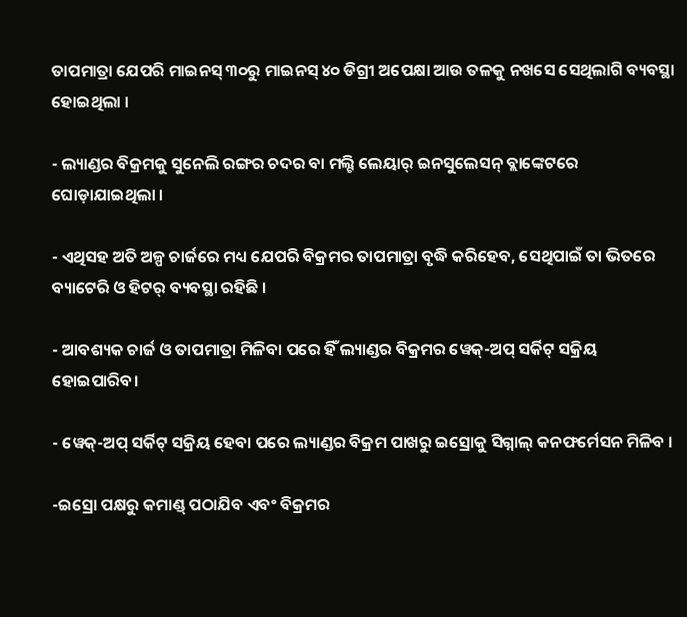ତାପମାତ୍ରା ଯେପରି ମାଇନସ୍ ୩୦ରୁ ମାଇନସ୍ ୪୦ ଡିଗ୍ରୀ ଅପେକ୍ଷା ଆଉ ତଳକୁ ନଖସେ ସେଥିଲାଗି ବ୍ୟବସ୍ଥା ହୋଇଥିଲା ।

- ଲ୍ୟାଣ୍ଡର ବିକ୍ରମକୁ ସୁନେଲି ରଙ୍ଗର ଚଦର ବା ମଲ୍ଟି ଲେୟାର୍ ଇନସୁଲେସନ୍ ବ୍ଲାଙ୍କେଟରେ ଘୋଡ଼ାଯାଇଥିଲା ।

- ଏଥିସହ ଅତି ଅଳ୍ପ ଚାର୍ଜରେ ମଧ୍ୟ ଯେପରି ବିକ୍ରମର ତାପମାତ୍ରା ବୃଦ୍ଧି କରିହେବ, ସେଥିପାଇଁ ତା ଭିତରେ ବ୍ୟାଟେରି ଓ ହିଟର୍ ବ୍ୟବସ୍ଥା ରହିଛି ।

- ଆବଶ୍ୟକ ଚାର୍ଜ ଓ ତାପମାତ୍ରା ମିଳିବା ପରେ ହିଁ ଲ୍ୟାଣ୍ଡର ବିକ୍ରମର ୱେକ୍-ଅପ୍ ସର୍କିଟ୍ ସକ୍ରିୟ ହୋଇପାରିବ।

- ୱେକ୍-ଅପ୍ ସର୍କିଟ୍ ସକ୍ରିୟ ହେବା ପରେ ଲ୍ୟାଣ୍ଡର ବିକ୍ରମ ପାଖରୁ ଇସ୍ରୋକୁ ସିଗ୍ନାଲ୍ କନଫର୍ମେସନ ମିଳିବ ।

-ଇସ୍ରୋ ପକ୍ଷରୁ କମାଣ୍ଡ୍ ପଠାଯିବ ଏବଂ ବିକ୍ରମର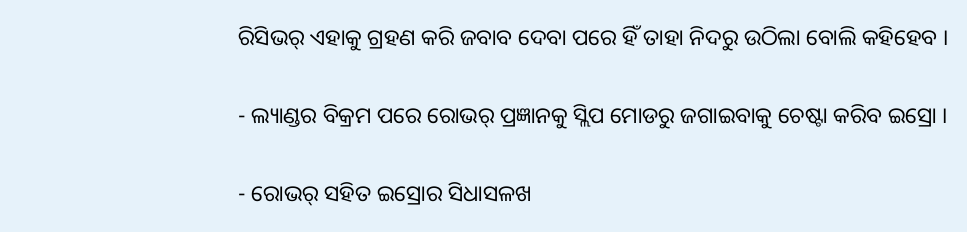ରିସିଭର୍ ଏହାକୁ ଗ୍ରହଣ କରି ଜବାବ ଦେବା ପରେ ହିଁ ତାହା ନିଦରୁ ଉଠିଲା ବୋଲି କହିହେବ ।

- ଲ୍ୟାଣ୍ଡର ବିକ୍ରମ ପରେ ରୋଭର୍ ପ୍ରଜ୍ଞାନକୁ ସ୍ଲିପ ମୋଡରୁ ଜଗାଇବାକୁ ଚେଷ୍ଟା କରିବ ଇସ୍ରୋ ।

- ରୋଭର୍ ସହିତ ଇସ୍ରୋର ସିଧାସଳଖ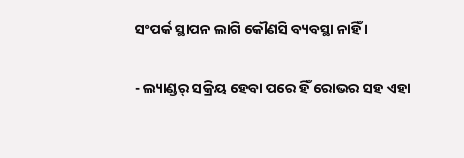ସଂପର୍କ ସ୍ଥାପନ ଲାଗି କୌଣସି ବ୍ୟବସ୍ଥା ନାହିଁ ।

- ଲ୍ୟାଣ୍ଡର୍ ସକ୍ରିୟ ହେବା ପରେ ହିଁ ରୋଭର ସହ ଏହା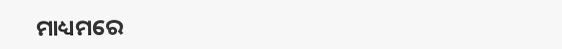ମାଧ୍ୟମରେ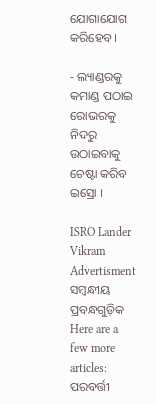ଯୋଗାଯୋଗ କରିହେବ।

- ଲ୍ୟାଣ୍ଡରକୁ କମାଣ୍ଡ ପଠାଇ ରୋଭରକୁ ନିଦରୁ ଉଠାଇବାକୁ ଚେଷ୍ଟା କରିବ ଇସ୍ରୋ ।

ISRO Lander Vikram
Advertisment
ସମ୍ବନ୍ଧୀୟ ପ୍ରବନ୍ଧଗୁଡ଼ିକ
Here are a few more articles:
ପରବର୍ତ୍ତୀ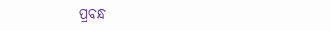ପ୍ରବନ୍ଧ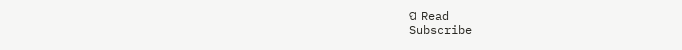ପ Read
Subscribe